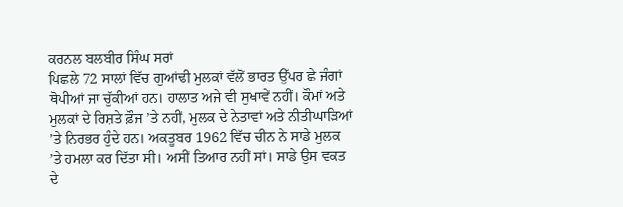ਕਰਨਲ ਬਲਬੀਰ ਸਿੰਘ ਸਰਾਂ
ਪਿਛਲੇ 72 ਸਾਲਾਂ ਵਿੱਚ ਗੁਆਂਢੀ ਮੁਲਕਾਂ ਵੱਲੋਂ ਭਾਰਤ ਉੱਪਰ ਛੇ ਜੰਗਾਂ ਥੋਪੀਆਂ ਜਾ ਚੁੱਕੀਆਂ ਹਨ। ਹਾਲਾਤ ਅਜੇ ਵੀ ਸੁਖਾਵੇਂ ਨਹੀਂ। ਕੌਮਾਂ ਅਤੇ ਮੁਲਕਾਂ ਦੇ ਰਿਸ਼ਤੇ ਫ਼ੌਜ ’ਤੇ ਨਹੀਂ, ਮੁਲਕ ਦੇ ਨੇਤਾਵਾਂ ਅਤੇ ਨੀਤੀਘਾੜਿਆਂ ’ਤੇ ਨਿਰਭਰ ਹੁੰਦੇ ਹਨ। ਅਕਤੂਬਰ 1962 ਵਿੱਚ ਚੀਨ ਨੇ ਸਾਡੇ ਮੁਲਕ ’ਤੇ ਹਮਲਾ ਕਰ ਦਿੱਤਾ ਸੀ। ਅਸੀਂ ਤਿਆਰ ਨਹੀਂ ਸਾਂ। ਸਾਡੇ ਉਸ ਵਕਤ ਦੇ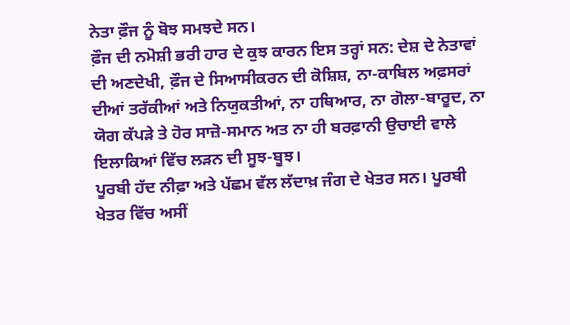ਨੇਤਾ ਫ਼ੌਜ ਨੂੰ ਬੋਝ ਸਮਝਦੇ ਸਨ।
ਫ਼ੌਜ ਦੀ ਨਮੋਸ਼ੀ ਭਰੀ ਹਾਰ ਦੇ ਕੁਝ ਕਾਰਨ ਇਸ ਤਰ੍ਹਾਂ ਸਨ: ਦੇਸ਼ ਦੇ ਨੇਤਾਵਾਂ ਦੀ ਅਣਦੇਖੀ, ਫ਼ੌਜ ਦੇ ਸਿਆਸੀਕਰਨ ਦੀ ਕੋਸ਼ਿਸ਼, ਨਾ-ਕਾਬਿਲ ਅਫ਼ਸਰਾਂ ਦੀਆਂ ਤਰੱਕੀਆਂ ਅਤੇ ਨਿਯੁਕਤੀਆਂ, ਨਾ ਹਥਿਆਰ, ਨਾ ਗੋਲਾ-ਬਾਰੂਦ, ਨਾ ਯੋਗ ਕੱਪੜੇ ਤੇ ਹੋਰ ਸਾਜ਼ੋ-ਸਮਾਨ ਅਤ ਨਾ ਹੀ ਬਰਫ਼ਾਨੀ ਉਚਾਈ ਵਾਲੇ ਇਲਾਕਿਆਂ ਵਿੱਚ ਲੜਨ ਦੀ ਸੂਝ-ਬੂਝ।
ਪੂਰਬੀ ਹੱਦ ਨੀਫ਼ਾ ਅਤੇ ਪੱਛਮ ਵੱਲ ਲੱਦਾਖ਼ ਜੰਗ ਦੇ ਖੇਤਰ ਸਨ। ਪੂਰਬੀ ਖੇਤਰ ਵਿੱਚ ਅਸੀਂ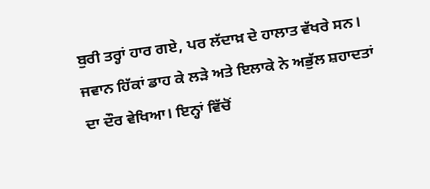ਬੁਰੀ ਤਰ੍ਹਾਂ ਹਾਰ ਗਏ, ਪਰ ਲੱਦਾਖ਼ ਦੇ ਹਾਲਾਤ ਵੱਖਰੇ ਸਨ। ਜਵਾਨ ਹਿੱਕਾਂ ਡਾਹ ਕੇ ਲੜੇ ਅਤੇ ਇਲਾਕੇ ਨੇ ਅਭੁੱਲ ਸ਼ਹਾਦਤਾਂ ਦਾ ਦੌਰ ਵੇਖਿਆ। ਇਨ੍ਹਾਂ ਵਿੱਚੋਂ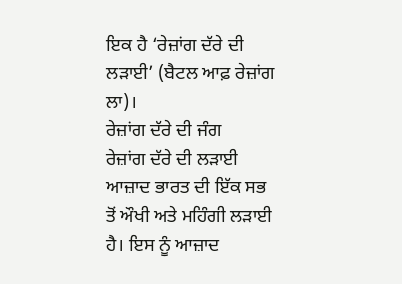ਇਕ ਹੈ ‘ਰੇਜ਼ਾਂਗ ਦੱਰੇ ਦੀ ਲੜਾਈ’ (ਬੈਟਲ ਆਫ਼ ਰੇਜ਼ਾਂਗ ਲਾ)।
ਰੇਜ਼ਾਂਗ ਦੱਰੇ ਦੀ ਜੰਗ
ਰੇਜ਼ਾਂਗ ਦੱਰੇ ਦੀ ਲੜਾਈ ਆਜ਼ਾਦ ਭਾਰਤ ਦੀ ਇੱਕ ਸਭ ਤੋਂ ਔਖੀ ਅਤੇ ਮਹਿੰਗੀ ਲੜਾਈ ਹੈ। ਇਸ ਨੂੰ ਆਜ਼ਾਦ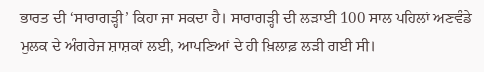ਭਾਰਤ ਦੀ ‘ਸਾਰਾਗੜ੍ਹੀ’ ਕਿਹਾ ਜਾ ਸਕਦਾ ਹੈ। ਸਾਰਾਗੜ੍ਹੀ ਦੀ ਲੜਾਈ 100 ਸਾਲ ਪਹਿਲਾਂ ਅਣਵੰਡੇ ਮੁਲਕ ਦੇ ਅੰਗਰੇਜ ਸ਼ਾਸ਼ਕਾਂ ਲਈ, ਆਪਣਿਆਂ ਦੇ ਹੀ ਖ਼ਿਲਾਫ਼ ਲੜੀ ਗਈ ਸੀ।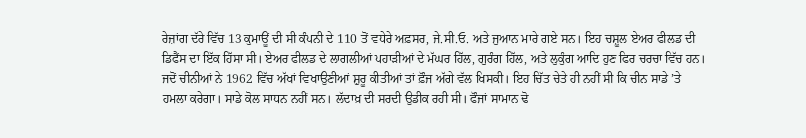ਰੇਜ਼ਾਂਗ ਦੱਰੇ ਵਿੱਚ 13 ਕੁਮਾਊਂ ਦੀ ਸੀ ਕੰਪਨੀ ਦੇ 110 ਤੋਂ ਵਧੇਰੇ ਅਫ਼ਸਰ, ਜੇ.ਸੀ.ਓ. ਅਤੇ ਜੁਆਨ ਮਾਰੇ ਗਏ ਸਨ। ਇਹ ਚਸ਼ੂਲ ਏਅਰ ਫੀਲਡ ਦੀ ਡਿਫੈਂਸ ਦਾ ਇੱਕ ਹਿੱਸਾ ਸੀ। ਏਅਰ ਫੀਲਡ ਦੇ ਲਾਗਲੀਆਂ ਪਹਾੜੀਆਂ ਦੇ ਮੱਘਰ ਹਿੱਲ, ਗੁਰੰਗ ਹਿੱਲ, ਅਤੇ ਲੁਕੁੰਗ ਆਦਿ ਹੁਣ ਫਿਰ ਚਰਚਾ ਵਿੱਚ ਹਨ।
ਜਦੋਂ ਚੀਨੀਆਂ ਨੇ 1962 ਵਿੱਚ ਅੱਖਾਂ ਵਿਖਾਉਣੀਆਂ ਸ਼ੁਰੂ ਕੀਤੀਆਂ ਤਾਂ ਫ਼ੌਜ ਅੱਗੇ ਵੱਲ ਖਿਸਕੀ। ਇਹ ਚਿੱਤ ਚੇਤੇ ਹੀ ਨਹੀਂ ਸੀ ਕਿ ਚੀਨ ਸਾਡੇ ’ਤੇ ਹਮਲਾ ਕਰੇਗਾ। ਸਾਡੇ ਕੋਲ ਸਾਧਨ ਨਹੀਂ ਸਨ। ਲੱਦਾਖ਼ ਦੀ ਸਰਦੀ ਉਡੀਕ ਰਹੀ ਸੀ। ਫੌਜਾਂ ਸਾਮਾਨ ਢੋ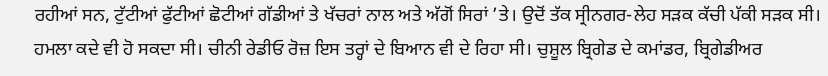ਰਹੀਆਂ ਸਨ, ਟੁੱਟੀਆਂ ਫੁੱਟੀਆਂ ਛੋਟੀਆਂ ਗੱਡੀਆਂ ਤੇ ਖੱਚਰਾਂ ਨਾਲ ਅਤੇ ਅੱਗੋਂ ਸਿਰਾਂ ’ਤੇ। ਉਦੋਂ ਤੱਕ ਸ੍ਰੀਨਗਰ-ਲੇਹ ਸੜਕ ਕੱਚੀ ਪੱਕੀ ਸੜਕ ਸੀ। ਹਮਲਾ ਕਦੇ ਵੀ ਹੋ ਸਕਦਾ ਸੀ। ਚੀਨੀ ਰੇਡੀਓ ਰੋਜ਼ ਇਸ ਤਰ੍ਹਾਂ ਦੇ ਬਿਆਨ ਵੀ ਦੇ ਰਿਹਾ ਸੀ। ਚੁਸ਼ੂਲ ਬ੍ਰਿਗੇਡ ਦੇ ਕਮਾਂਡਰ, ਬ੍ਰਿਗੇਡੀਅਰ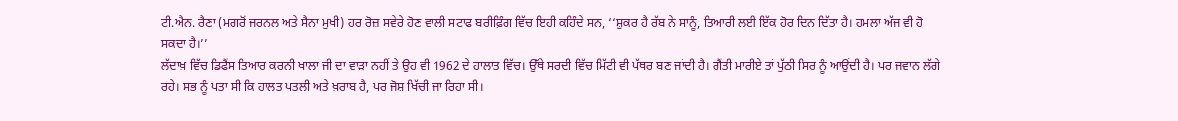ਟੀ.ਐਨ. ਰੈਣਾ (ਮਗਰੋਂ ਜਰਨਲ ਅਤੇ ਸੈਨਾ ਮੁਖੀ) ਹਰ ਰੋਜ਼ ਸਵੇਰੇ ਹੋਣ ਵਾਲੀ ਸਟਾਫ ਬਰੀਫ਼ਿੰਗ ਵਿੱਚ ਇਹੀ ਕਹਿੰਦੇ ਸਨ, ‘‘ਸ਼ੁਕਰ ਹੈ ਰੱਬ ਨੇ ਸਾਨੂੰ, ਤਿਆਰੀ ਲਈ ਇੱਕ ਹੋਰ ਦਿਨ ਦਿੱਤਾ ਹੈ। ਹਮਲਾ ਅੱਜ ਵੀ ਹੋ ਸਕਦਾ ਹੈ।’’
ਲੱਦਾਖ਼ ਵਿੱਚ ਡਿਫੈਂਸ ਤਿਆਰ ਕਰਨੀ ਖਾਲਾ ਜੀ ਦਾ ਵਾੜਾ ਨਹੀਂ ਤੇ ਉਹ ਵੀ 1962 ਦੇ ਹਾਲਾਤ ਵਿੱਚ। ਉੱਥੇ ਸਰਦੀ ਵਿੱਚ ਮਿੱਟੀ ਵੀ ਪੱਥਰ ਬਣ ਜਾਂਦੀ ਹੈ। ਗੈਂਤੀ ਮਾਰੀਏ ਤਾਂ ਪੁੱਠੀ ਸਿਰ ਨੂੰ ਆਉਂਦੀ ਹੈ। ਪਰ ਜਵਾਨ ਲੱਗੇ ਰਹੇ। ਸਭ ਨੂੰ ਪਤਾ ਸੀ ਕਿ ਹਾਲਤ ਪਤਲੀ ਅਤੇ ਖ਼ਰਾਬ ਹੈ, ਪਰ ਜੋਸ਼ ਖਿੱਚੀ ਜਾ ਰਿਹਾ ਸੀ।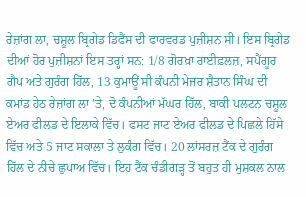ਰੇਜ਼ਾਂਗ ਲਾ, ਚਸ਼ੂਲ ਬ੍ਰਿਗੇਡ ਡਿਫੈਂਸ ਦੀ ਫਾਰਵਰਡ ਪੁਜ਼ੀਸ਼ਨ ਸੀ। ਇਸ ਬ੍ਰਿਗੇਡ ਦੀਆਂ ਹੋਰ ਪੁਜ਼ੀਸ਼ਨਾਂ ਇਸ ਤਰ੍ਹਾਂ ਸਨ: 1/8 ਗੋਰਖ਼ਾ ਰਾਈਫ਼ਲਜ਼, ਸਪੈਂਗੂਰ ਗੈਪ ਅਤੇ ਗੁਰੰਗ ਹਿੱਲ, 13 ਕੁਮਾਊਂ ਸੀ ਕੰਪਨੀ ਮੇਜਰ ਸ਼ੈਤਾਨ ਸਿੰਘ ਦੀ ਕਮਾਂਡ ਹੇਠ ਰੇਜ਼ਾਂਗ ਲਾ ’ਤੇ, ਦੋ ਕੰਪਨੀਆਂ ਮੱਘਰ ਹਿੱਲ, ਬਾਕੀ ਪਲਟਨ ਚਸ਼ੂਲ ਏਅਰ ਫੀਲਡ ਦੇ ਇਲਾਕੇ ਵਿੱਚ। ਫਸਟ ਜਾਟ ਏਅਰ ਫੀਲਡ ਦੇ ਪਿਛਲੇ ਹਿੱਸੇ ਵਿੱਚ ਅਤੇ 5 ਜਾਟ ਸਕਾਲਾ ਤੇ ਲੁਕੰਗ ਵਿੱਚ। 20 ਲਾਂਸਰਜ਼ ਟੈਂਕ ਦੇ ਗੁਰੰਗ ਹਿੱਲ ਦੇ ਨੀਚੇ ਛੁਪਾਅ ਵਿੱਚ। ਇਹ ਟੈਂਕ ਚੰਡੀਗੜ੍ਹ ਤੋਂ ਬਹੁਤ ਹੀ ਮੁਸ਼ਕਲ ਨਾਲ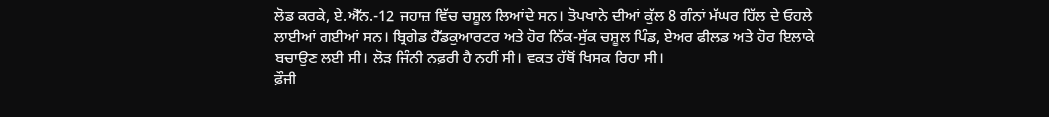ਲੋਡ ਕਰਕੇ, ਏ.ਐੱਨ.-12 ਜਹਾਜ਼ ਵਿੱਚ ਚਸ਼ੂਲ ਲਿਆਂਦੇ ਸਨ। ਤੋਪਖਾਨੇ ਦੀਆਂ ਕੁੱਲ 8 ਗੰਨਾਂ ਮੱਘਰ ਹਿੱਲ ਦੇ ਓਹਲੇ ਲਾਈਆਂ ਗਈਆਂ ਸਨ। ਬ੍ਰਿਗੇਡ ਹੈੱਡਕੁਆਰਟਰ ਅਤੇ ਹੋਰ ਨਿੱਕ-ਸੁੱਕ ਚਸ਼ੂਲ ਪਿੰਡ, ਏਅਰ ਫੀਲਡ ਅਤੇ ਹੋਰ ਇਲਾਕੇ ਬਚਾਉਣ ਲਈ ਸੀ। ਲੋੜ ਜਿੰਨੀ ਨਫ਼ਰੀ ਹੈ ਨਹੀਂ ਸੀ। ਵਕਤ ਹੱਥੋਂ ਖਿਸਕ ਰਿਹਾ ਸੀ।
ਫ਼ੌਜੀ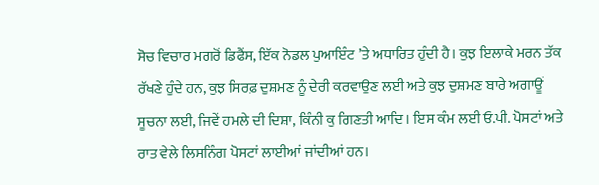ਸੋਚ ਵਿਚਾਰ ਮਗਰੋਂ ਡਿਫੈਂਸ, ਇੱਕ ਨੋਡਲ ਪੁਆਇੰਟ ’ਤੇ ਅਧਾਰਿਤ ਹੁੰਦੀ ਹੈ। ਕੁਝ ਇਲਾਕੇ ਮਰਨ ਤੱਕ ਰੱਖਣੇ ਹੁੰਦੇ ਹਨ, ਕੁਝ ਸਿਰਫ਼ ਦੁਸ਼ਮਣ ਨੂੰ ਦੇਰੀ ਕਰਵਾਉਣ ਲਈ ਅਤੇ ਕੁਝ ਦੁਸ਼ਮਣ ਬਾਰੇ ਅਗਾਊਂ ਸੂਚਨਾ ਲਈ, ਜਿਵੇਂ ਹਮਲੇ ਦੀ ਦਿਸ਼ਾ, ਕਿੰਨੀ ਕੁ ਗਿਣਤੀ ਆਦਿ। ਇਸ ਕੰਮ ਲਈ ਓ.ਪੀ. ਪੋਸਟਾਂ ਅਤੇ ਰਾਤ ਵੇਲੇ ਲਿਸਨਿੰਗ ਪੋਸਟਾਂ ਲਾਈਆਂ ਜਾਂਦੀਆਂ ਹਨ।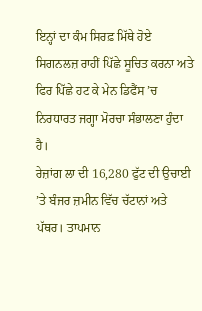ਇਨ੍ਹਾਂ ਦਾ ਕੰਮ ਸਿਰਫ਼ ਮਿੱਥੇ ਹੋਏ ਸਿਗਨਲਜ਼ ਰਾਹੀਂ ਪਿੱਛੇ ਸੂਚਿਤ ਕਰਨਾ ਅਤੇ ਫਿਰ ਪਿੱਛੇ ਹਟ ਕੇ ਮੇਨ ਡਿਫੈਂਸ ’ਚ ਨਿਰਧਾਰਤ ਜਗ੍ਹਾ ਮੋਰਚਾ ਸੰਭਾਲਣਾ ਹੁੰਦਾ ਹੈ।
ਰੇਜ਼ਾਂਗ ਲਾ ਦੀ 16,280 ਫੁੱਟ ਦੀ ਉਚਾਈ ’ਤੇ ਬੰਜਰ ਜ਼ਮੀਨ ਵਿੱਚ ਚੱਟਾਨਾਂ ਅਤੇ ਪੱਥਰ। ਤਾਪਮਾਨ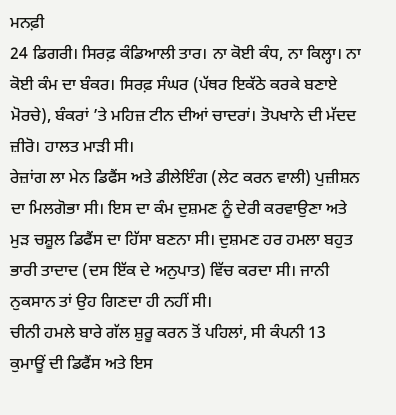ਮਨਫ਼ੀ
24 ਡਿਗਰੀ। ਸਿਰਫ਼ ਕੰਡਿਆਲੀ ਤਾਰ। ਨਾ ਕੋਈ ਕੰਧ, ਨਾ ਕਿਲ੍ਹਾ। ਨਾ ਕੋਈ ਕੰਮ ਦਾ ਬੰਕਰ। ਸਿਰਫ਼ ਸੰਘਰ (ਪੱਥਰ ਇਕੱਠੇ ਕਰਕੇ ਬਣਾਏ ਮੋਰਚੇ), ਬੰਕਰਾਂ ’ਤੇ ਮਹਿਜ਼ ਟੀਨ ਦੀਆਂ ਚਾਦਰਾਂ। ਤੋਪਖਾਨੇ ਦੀ ਮੱਦਦ ਜ਼ੀਰੋ। ਹਾਲਤ ਮਾੜੀ ਸੀ।
ਰੇਜ਼ਾਂਗ ਲਾ ਮੇਨ ਡਿਫੈਂਸ ਅਤੇ ਡੀਲੇਇੰਗ (ਲੇਟ ਕਰਨ ਵਾਲੀ) ਪੁਜ਼ੀਸ਼ਨ ਦਾ ਮਿਲਗੋਭਾ ਸੀ। ਇਸ ਦਾ ਕੰਮ ਦੁਸ਼ਮਣ ਨੂੰ ਦੇਰੀ ਕਰਵਾਉਣਾ ਅਤੇ ਮੁੜ ਚਸ਼ੂਲ ਡਿਫੈਂਸ ਦਾ ਹਿੱਸਾ ਬਣਨਾ ਸੀ। ਦੁਸ਼ਮਣ ਹਰ ਹਮਲਾ ਬਹੁਤ ਭਾਰੀ ਤਾਦਾਦ (ਦਸ ਇੱਕ ਦੇ ਅਨੁਪਾਤ) ਵਿੱਚ ਕਰਦਾ ਸੀ। ਜਾਨੀ ਨੁਕਸਾਨ ਤਾਂ ਉਹ ਗਿਣਦਾ ਹੀ ਨਹੀਂ ਸੀ।
ਚੀਨੀ ਹਮਲੇ ਬਾਰੇ ਗੱਲ ਸ਼ੁਰੂ ਕਰਨ ਤੋਂ ਪਹਿਲਾਂ, ਸੀ ਕੰਪਨੀ 13 ਕੁਮਾਊਂ ਦੀ ਡਿਫੈਂਸ ਅਤੇ ਇਸ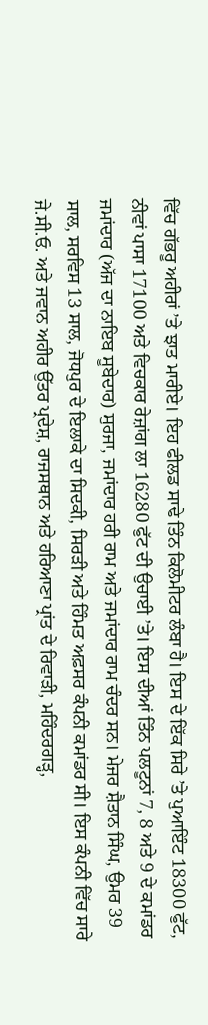ਵਿੱਚ ਗੱਭਰੂ ਅਹੀਰਾਂ ’ਤੇ ਝਾਤ ਮਾਰੀਏ। ਇਹ ਫੀਲਡ ਸਾਢੇ ਤਿੰਨ ਕਿਲੋਮੀਟਰ ਲੰਬਾ ਹੈ। ਇਸ ਦੇ ਇੱਕ ਸਿਰੇ ’ਤੇ ਪੁਆਇੰਟ 18300 ਫੁੱਟ, ਨੀਵਾਂ ਪਾਸਾ 17100 ਅਤੇ ਵਿਚਕਾਰ ਰੇਜ਼ਾਂਗ ਲਾ 16280 ਫੁੱਟ ਦੀ ਉਚਾਈ ’ਤੇ। ਇਸ ਦੀਆਂ ਤਿੰਨ ਪਲਟੂਨਾਂ 7, 8 ਅਤੇ 9 ਦੇ ਕਮਾਂਡਰ ਜਮਾਂਦਾਰ (ਅੱਜ ਦਾ ਨਾਇਬ ਸੂਬੇਦਾਰ) ਸੁਰਜਾ, ਜਮਾਂਦਾਰ ਹਰੀ ਰਾਮ ਅਤੇ ਜਮਾਂਦਾਰ ਰਾਮ ਚੰਦਰ ਸਨ। ਮੇਜਰ ਸ਼ੈਤਾਨ ਸਿੰਘ, ਉਮਰ 39 ਸਾਲ, ਸਰਵਿਸ 13 ਸਾਲ, ਜੋਧਪੁਰ ਦੇ ਇਲਾਕੇ ਦਾ ਸਿਦਕੀ, ਸਿਰੜੀ ਅਤੇ ਹਿੰਮਤ ਅਫ਼ਸਰ ਕੰਪਨੀ ਕਮਾਂਡਰ ਸੀ। ਇਸ ਕੰਪਨੀ ਵਿੱਚ ਸਾਰੇ ਜੇ.ਸੀ.ਓ. ਅਤੇ ਜਵਾਨ ਅਹੀਰ ਉੱਤਰ ਪ੍ਰਦੇਸ਼, ਰਾਜਸਥਾਨ ਅਤੇ ਹਰਿਆਣਾ ਪ੍ਰਾਂਤ ਦੇ ਰਿਵਾੜੀ, ਮਹਿੰਦਰਗੜ੍ਹ,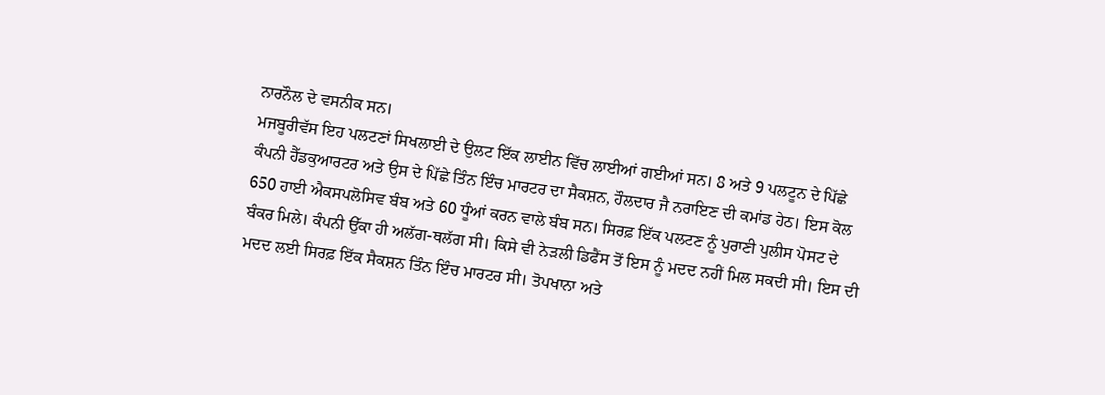ਨਾਰਨੌਲ ਦੇ ਵਸਨੀਕ ਸਨ।
ਮਜਬੂਰੀਵੱਸ ਇਹ ਪਲਟਣਾਂ ਸਿਖਲਾਈ ਦੇ ਉਲਟ ਇੱਕ ਲਾਈਨ ਵਿੱਚ ਲਾਈਆਂ ਗਈਆਂ ਸਨ। 8 ਅਤੇ 9 ਪਲਟੂਨ ਦੇ ਪਿੱਛੇ ਕੰਪਨੀ ਹੈੱਡਕੁਆਰਟਰ ਅਤੇ ਉਸ ਦੇ ਪਿੱਛੇ ਤਿੰਨ ਇੰਚ ਮਾਰਟਰ ਦਾ ਸੈਕਸ਼ਨ, ਹੌਲਦਾਰ ਜੈ ਨਰਾਇਣ ਦੀ ਕਮਾਂਡ ਹੇਠ। ਇਸ ਕੋਲ 650 ਹਾਈ ਐਕਸਪਲੋਸਿਵ ਬੰਬ ਅਤੇ 60 ਧੂੰਆਂ ਕਰਨ ਵਾਲੇ ਬੰਬ ਸਨ। ਸਿਰਫ਼ ਇੱਕ ਪਲਟਣ ਨੂੰ ਪੁਰਾਣੀ ਪੁਲੀਸ ਪੋਸਟ ਦੇ ਬੰਕਰ ਮਿਲੇ। ਕੰਪਨੀ ਉੱਕਾ ਹੀ ਅਲੱਗ-ਥਲੱਗ ਸੀ। ਕਿਸੇ ਵੀ ਨੇੜਲੀ ਡਿਫੈਂਸ ਤੋਂ ਇਸ ਨੂੰ ਮਦਦ ਨਹੀਂ ਮਿਲ ਸਕਦੀ ਸੀ। ਇਸ ਦੀ ਮਦਦ ਲਈ ਸਿਰਫ਼ ਇੱਕ ਸੈਕਸ਼ਨ ਤਿੰਨ ਇੰਚ ਮਾਰਟਰ ਸੀ। ਤੋਪਖਾਨਾ ਅਤੇ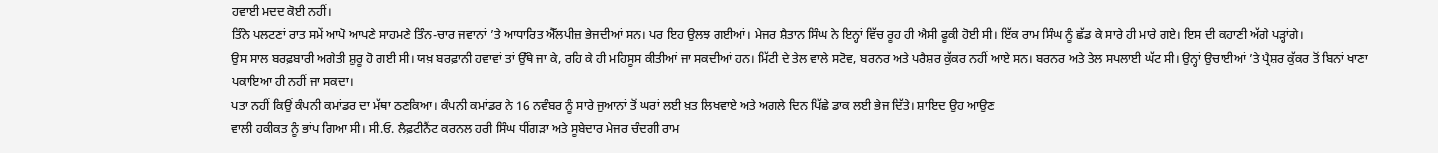ਹਵਾਈ ਮਦਦ ਕੋਈ ਨਹੀਂ।
ਤਿੰਨੇ ਪਲਟਣਾਂ ਰਾਤ ਸਮੇਂ ਆਪੋ ਆਪਣੇ ਸਾਹਮਣੇ ਤਿੰਨ-ਚਾਰ ਜਵਾਨਾਂ ’ਤੇ ਆਧਾਰਿਤ ਐੱਲਪੀਜ਼ ਭੇਜਦੀਆਂ ਸਨ। ਪਰ ਇਹ ਉਲਝ ਗਈਆਂ। ਮੇਜਰ ਸ਼ੈਤਾਨ ਸਿੰਘ ਨੇ ਇਨ੍ਹਾਂ ਵਿੱਚ ਰੂਹ ਹੀ ਐਸੀ ਫੂਕੀ ਹੋਈ ਸੀ। ਇੱਕ ਰਾਮ ਸਿੰਘ ਨੂੰ ਛੱਡ ਕੇ ਸਾਰੇ ਹੀ ਮਾਰੇ ਗਏ। ਇਸ ਦੀ ਕਹਾਣੀ ਅੱਗੇ ਪੜ੍ਹਾਂਗੇ।
ਉਸ ਸਾਲ ਬਰਫ਼ਬਾਰੀ ਅਗੇਤੀ ਸ਼ੁਰੂ ਹੋ ਗਈ ਸੀ। ਯਖ਼ ਬਰਫ਼ਾਨੀ ਹਵਾਵਾਂ ਤਾਂ ਉੱਥੇ ਜਾ ਕੇ, ਰਹਿ ਕੇ ਹੀ ਮਹਿਸੂਸ ਕੀਤੀਆਂ ਜਾ ਸਕਦੀਆਂ ਹਨ। ਮਿੱਟੀ ਦੇ ਤੇਲ ਵਾਲੇ ਸਟੋਵ, ਬਰਨਰ ਅਤੇ ਪਰੈਸ਼ਰ ਕੁੱਕਰ ਨਹੀਂ ਆਏ ਸਨ। ਬਰਨਰ ਅਤੇ ਤੇਲ ਸਪਲਾਈ ਘੱਟ ਸੀ। ਉਨ੍ਹਾਂ ਉਚਾਈਆਂ ’ਤੇ ਪ੍ਰੈਸ਼ਰ ਕੁੱਕਰ ਤੋਂ ਬਿਨਾਂ ਖਾਣਾ ਪਕਾਇਆ ਹੀ ਨਹੀਂ ਜਾ ਸਕਦਾ।
ਪਤਾ ਨਹੀਂ ਕਿਉਂ ਕੰਪਨੀ ਕਮਾਂਡਰ ਦਾ ਮੱਥਾ ਠਣਕਿਆ। ਕੰਪਨੀ ਕਮਾਂਡਰ ਨੇ 16 ਨਵੰਬਰ ਨੂੰ ਸਾਰੇ ਜੁਆਨਾਂ ਤੋਂ ਘਰਾਂ ਲਈ ਖ਼ਤ ਲਿਖਵਾਏ ਅਤੇ ਅਗਲੇ ਦਿਨ ਪਿੱਛੇ ਡਾਕ ਲਈ ਭੇਜ ਦਿੱਤੇ। ਸ਼ਾਇਦ ਉਹ ਆਉਣ
ਵਾਲੀ ਹਕੀਕਤ ਨੂੰ ਭਾਂਪ ਗਿਆ ਸੀ। ਸੀ.ਓ. ਲੈਫ਼ਟੀਨੈਂਟ ਕਰਨਲ ਹਰੀ ਸਿੰਘ ਧੀਂਗੜਾ ਅਤੇ ਸੂਬੇਦਾਰ ਮੇਜਰ ਚੰਦਗੀ ਰਾਮ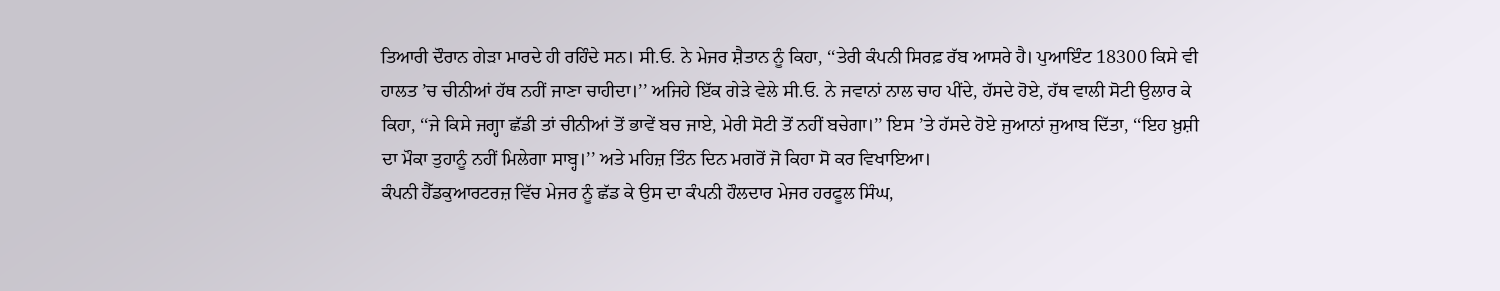ਤਿਆਰੀ ਦੌਰਾਨ ਗੇੜਾ ਮਾਰਦੇ ਹੀ ਰਹਿੰਦੇ ਸਨ। ਸੀ.ਓ. ਨੇ ਮੇਜਰ ਸ਼ੈਤਾਨ ਨੂੰ ਕਿਹਾ, ‘‘ਤੇਰੀ ਕੰਪਨੀ ਸਿਰਫ਼ ਰੱਬ ਆਸਰੇ ਹੈ। ਪੁਆਇੰਟ 18300 ਕਿਸੇ ਵੀ ਹਾਲਤ ’ਚ ਚੀਨੀਆਂ ਹੱਥ ਨਹੀਂ ਜਾਣਾ ਚਾਹੀਦਾ।’’ ਅਜਿਹੇ ਇੱਕ ਗੇੜੇ ਵੇਲੇ ਸੀ.ਓ. ਨੇ ਜਵਾਨਾਂ ਨਾਲ ਚਾਹ ਪੀਂਦੇ, ਹੱਸਦੇ ਹੋਏ, ਹੱਥ ਵਾਲੀ ਸੋਟੀ ਉਲਾਰ ਕੇ ਕਿਹਾ, ‘‘ਜੇ ਕਿਸੇ ਜਗ੍ਹਾ ਛੱਡੀ ਤਾਂ ਚੀਨੀਆਂ ਤੋਂ ਭਾਵੇਂ ਬਚ ਜਾਏ, ਮੇਰੀ ਸੋਟੀ ਤੋਂ ਨਹੀਂ ਬਚੇਗਾ।’’ ਇਸ ’ਤੇ ਹੱਸਦੇ ਹੋਏ ਜੁਆਨਾਂ ਜੁਆਬ ਦਿੱਤਾ, ‘‘ਇਹ ਖ਼ੁਸ਼ੀ ਦਾ ਮੌਕਾ ਤੁਹਾਨੂੰ ਨਹੀਂ ਮਿਲੇਗਾ ਸਾਬ੍ਹ।’’ ਅਤੇ ਮਹਿਜ਼ ਤਿੰਨ ਦਿਨ ਮਗਰੋਂ ਜੋ ਕਿਹਾ ਸੋ ਕਰ ਵਿਖਾਇਆ।
ਕੰਪਨੀ ਹੈੱਡਕੁਆਰਟਰਜ਼ ਵਿੱਚ ਮੇਜਰ ਨੂੰ ਛੱਡ ਕੇ ਉਸ ਦਾ ਕੰਪਨੀ ਹੌਲਦਾਰ ਮੇਜਰ ਹਰਫੂਲ ਸਿੰਘ,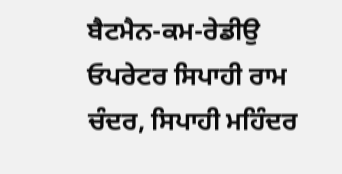ਬੈਟਮੈਨ-ਕਮ-ਰੇਡੀਉ ਓਪਰੇਟਰ ਸਿਪਾਹੀ ਰਾਮ ਚੰਦਰ, ਸਿਪਾਹੀ ਮਹਿੰਦਰ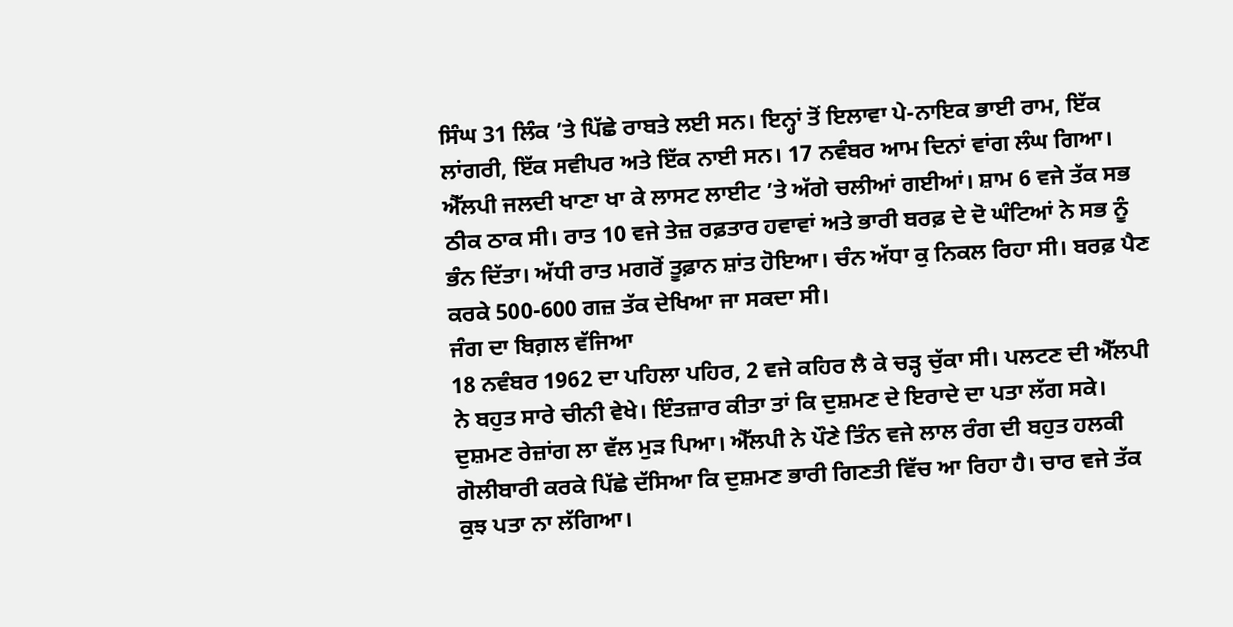ਸਿੰਘ 31 ਲਿੰਕ ’ਤੇ ਪਿੱਛੇ ਰਾਬਤੇ ਲਈ ਸਨ। ਇਨ੍ਹਾਂ ਤੋਂ ਇਲਾਵਾ ਪੇ-ਨਾਇਕ ਭਾਈ ਰਾਮ, ਇੱਕ ਲਾਂਗਰੀ, ਇੱਕ ਸਵੀਪਰ ਅਤੇ ਇੱਕ ਨਾਈ ਸਨ। 17 ਨਵੰਬਰ ਆਮ ਦਿਨਾਂ ਵਾਂਗ ਲੰਘ ਗਿਆ। ਐੱਲਪੀ ਜਲਦੀ ਖਾਣਾ ਖਾ ਕੇ ਲਾਸਟ ਲਾਈਟ ’ਤੇ ਅੱਗੇ ਚਲੀਆਂ ਗਈਆਂ। ਸ਼ਾਮ 6 ਵਜੇ ਤੱਕ ਸਭ ਠੀਕ ਠਾਕ ਸੀ। ਰਾਤ 10 ਵਜੇ ਤੇਜ਼ ਰਫ਼ਤਾਰ ਹਵਾਵਾਂ ਅਤੇ ਭਾਰੀ ਬਰਫ਼ ਦੇ ਦੋ ਘੰਟਿਆਂ ਨੇ ਸਭ ਨੂੰ ਭੰਨ ਦਿੱਤਾ। ਅੱਧੀ ਰਾਤ ਮਗਰੋਂ ਤੂਫ਼ਾਨ ਸ਼ਾਂਤ ਹੋਇਆ। ਚੰਨ ਅੱਧਾ ਕੁ ਨਿਕਲ ਰਿਹਾ ਸੀ। ਬਰਫ਼ ਪੈਣ ਕਰਕੇ 500-600 ਗਜ਼ ਤੱਕ ਦੇਖਿਆ ਜਾ ਸਕਦਾ ਸੀ।
ਜੰਗ ਦਾ ਬਿਗ਼ਲ ਵੱਜਿਆ
18 ਨਵੰਬਰ 1962 ਦਾ ਪਹਿਲਾ ਪਹਿਰ, 2 ਵਜੇ ਕਹਿਰ ਲੈ ਕੇ ਚੜ੍ਹ ਚੁੱਕਾ ਸੀ। ਪਲਟਣ ਦੀ ਐੱਲਪੀ ਨੇ ਬਹੁਤ ਸਾਰੇ ਚੀਨੀ ਵੇਖੇ। ਇੰਤਜ਼ਾਰ ਕੀਤਾ ਤਾਂ ਕਿ ਦੁਸ਼ਮਣ ਦੇ ਇਰਾਦੇ ਦਾ ਪਤਾ ਲੱਗ ਸਕੇ। ਦੁਸ਼ਮਣ ਰੇਜ਼ਾਂਗ ਲਾ ਵੱਲ ਮੁੜ ਪਿਆ। ਐੱਲਪੀ ਨੇ ਪੌਣੇ ਤਿੰਨ ਵਜੇ ਲਾਲ ਰੰਗ ਦੀ ਬਹੁਤ ਹਲਕੀ ਗੋਲੀਬਾਰੀ ਕਰਕੇ ਪਿੱਛੇ ਦੱਸਿਆ ਕਿ ਦੁਸ਼ਮਣ ਭਾਰੀ ਗਿਣਤੀ ਵਿੱਚ ਆ ਰਿਹਾ ਹੈ। ਚਾਰ ਵਜੇ ਤੱਕ ਕੁਝ ਪਤਾ ਨਾ ਲੱਗਿਆ।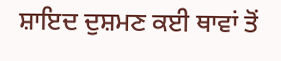ਸ਼ਾਇਦ ਦੁਸ਼ਮਣ ਕਈ ਥਾਵਾਂ ਤੋਂ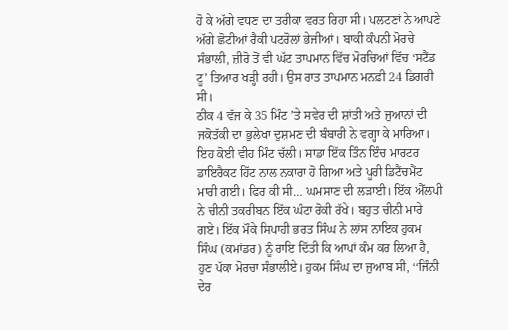ਹੋ ਕੇ ਅੱਗੇ ਵਧਣ ਦਾ ਤਰੀਕਾ ਵਰਤ ਰਿਹਾ ਸੀ। ਪਲਟਣਾਂ ਨੇ ਆਪਣੇ ਅੱਗੇ ਛੋਟੀਆਂ ਰੈਕੀ ਪਟਰੋਲਾਂ ਭੇਜੀਆਂ। ਬਾਕੀ ਕੰਪਨੀ ਮੋਰਚੇ ਸੰਭਾਲੀ, ਜ਼ੀਰੋ ਤੋਂ ਵੀ ਘੱਟ ਤਾਪਮਾਨ ਵਿੱਚ ਮੋਰਚਿਆਂ ਵਿੱਚ ‘ਸਟੈਂਡ ਟੂ’ ਤਿਆਰ ਖੜ੍ਹੀ ਰਹੀ। ਉਸ ਰਾਤ ਤਾਪਮਾਨ ਮਨਫ਼ੀ 24 ਡਿਗਰੀ ਸੀ।
ਠੀਕ 4 ਵੱਜ ਕੇ 35 ਮਿੰਟ ’ਤੇ ਸਵੇਰ ਦੀ ਸ਼ਾਂਤੀ ਅਤੇ ਜੁਆਨਾਂ ਦੀ ਜਕੋਤੱਕੀ ਦਾ ਭੁਲੇਖਾ ਦੁਸ਼ਮਣ ਦੀ ਬੰਬਾਰੀ ਨੇ ਵਗ੍ਹਾ ਕੇ ਮਾਰਿਆ। ਇਹ ਕੋਈ ਵੀਹ ਮਿੰਟ ਚੱਲੀ। ਸਾਡਾ ਇੱਕ ਤਿੰਨ ਇੰਚ ਮਾਰਟਰ ਡਾਇਰੈਕਟ ਹਿੱਟ ਨਾਲ ਨਕਾਰਾ ਹੋ ਗਿਆ ਅਤੇ ਪੂਰੀ ਡਿਟੈਂਚਮੈਂਟ ਮਾਰੀ ਗਈ। ਫਿਰ ਕੀ ਸੀ… ਘਮਸਾਣ ਦੀ ਲੜਾਈ। ਇੱਕ ਐੱਲਪੀ ਨੇ ਚੀਨੀ ਤਕਰੀਬਨ ਇੱਕ ਘੰਟਾ ਰੋਕੀ ਰੱਖੇ। ਬਹੁਤ ਚੀਨੀ ਮਾਰੇ ਗਏ। ਇੱਕ ਮੌਕੇ ਸਿਪਾਹੀ ਭਰਤ ਸਿੰਘ ਨੇ ਲਾਂਸ ਨਾਇਕ ਹੁਕਮ ਸਿੰਘ (ਕਮਾਂਡਰ) ਨੂੰ ਰਾਇ ਦਿੱਤੀ ਕਿ ਆਪਾਂ ਕੰਮ ਕਰ ਲਿਆ ਹੈ, ਹੁਣ ਪੱਕਾ ਮੋਰਚਾ ਸੰਭਾਲੀਏ। ਹੁਕਮ ਸਿੰਘ ਦਾ ਜੁਆਬ ਸੀ, ‘‘ਜਿੰਨੀ ਦੇਰ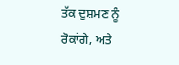ਤੱਕ ਦੁਸ਼ਮਣ ਨੂੰ ਰੋਕਾਂਗੇ, ਅਤੇ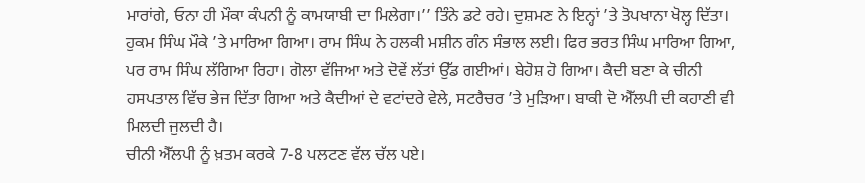ਮਾਰਾਂਗੇ, ਓਨਾ ਹੀ ਮੌਕਾ ਕੰਪਨੀ ਨੂੰ ਕਾਮਯਾਬੀ ਦਾ ਮਿਲੇਗਾ।’’ ਤਿੰਨੇ ਡਟੇ ਰਹੇ। ਦੁਸ਼ਮਣ ਨੇ ਇਨ੍ਹਾਂ ’ਤੇ ਤੋਪਖਾਨਾ ਖੋਲ੍ਹ ਦਿੱਤਾ। ਹੁਕਮ ਸਿੰਘ ਮੌਕੇ ’ਤੇ ਮਾਰਿਆ ਗਿਆ। ਰਾਮ ਸਿੰਘ ਨੇ ਹਲਕੀ ਮਸ਼ੀਨ ਗੰਨ ਸੰਭਾਲ ਲਈ। ਫਿਰ ਭਰਤ ਸਿੰਘ ਮਾਰਿਆ ਗਿਆ, ਪਰ ਰਾਮ ਸਿੰਘ ਲੱਗਿਆ ਰਿਹਾ। ਗੋਲਾ ਵੱਜਿਆ ਅਤੇ ਦੋਵੇਂ ਲੱਤਾਂ ਉੱਡ ਗਈਆਂ। ਬੇਹੋਸ਼ ਹੋ ਗਿਆ। ਕੈਦੀ ਬਣਾ ਕੇ ਚੀਨੀ ਹਸਪਤਾਲ ਵਿੱਚ ਭੇਜ ਦਿੱਤਾ ਗਿਆ ਅਤੇ ਕੈਦੀਆਂ ਦੇ ਵਟਾਂਦਰੇ ਵੇਲੇ, ਸਟਰੈਚਰ ’ਤੇ ਮੁੜਿਆ। ਬਾਕੀ ਦੋ ਐੱਲਪੀ ਦੀ ਕਹਾਣੀ ਵੀ ਮਿਲਦੀ ਜੁਲਦੀ ਹੈ।
ਚੀਨੀ ਐੱਲਪੀ ਨੂੰ ਖ਼ਤਮ ਕਰਕੇ 7-8 ਪਲਟਣ ਵੱਲ ਚੱਲ ਪਏ।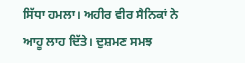ਸਿੱਧਾ ਹਮਲਾ। ਅਹੀਰ ਵੀਰ ਸੈਨਿਕਾਂ ਨੇ ਆਹੂ ਲਾਹ ਦਿੱਤੇ। ਦੁਸ਼ਮਣ ਸਮਝ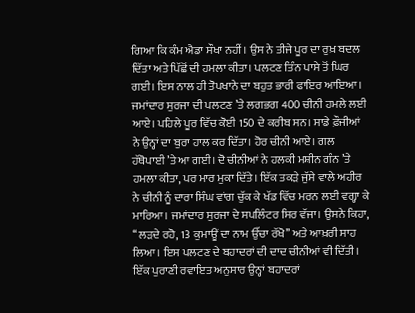ਗਿਆ ਕਿ ਕੰਮ ਐਡਾ ਸੌਖਾ ਨਹੀਂ। ਉਸ ਨੇ ਤੀਜੇ ਪੂਰ ਦਾ ਰੁਖ਼ ਬਦਲ ਦਿੱਤਾ ਅਤੇ ਪਿੱਛੋਂ ਦੀ ਹਮਲਾ ਕੀਤਾ। ਪਲਟਣ ਤਿੰਨ ਪਾਸੇ ਤੋਂ ਘਿਰ ਗਈ। ਇਸ ਨਾਲ ਹੀ ਤੋਪਖਾਨੇ ਦਾ ਬਹੁਤ ਭਾਰੀ ਫਾਇਰ ਆਇਆ।
ਜਮਾਂਦਾਰ ਸੁਰਜਾ ਦੀ ਪਲਟਣ ’ਤੇ ਲਗਭਗ 400 ਚੀਨੀ ਹਮਲੇ ਲਈ ਆਏ। ਪਹਿਲੇ ਪੂਰ ਵਿੱਚ ਕੋਈ 150 ਦੇ ਕਰੀਬ ਸਨ। ਸਾਡੇ ਫ਼ੌਜੀਆਂ ਨੇ ਉਨ੍ਹਾਂ ਦਾ ਬੁਰਾ ਹਾਲ ਕਰ ਦਿੱਤਾ। ਹੋਰ ਚੀਨੀ ਆਏ। ਗਲ ਹੱਥੋਪਾਈ ’ਤੇ ਆ ਗਈ। ਦੋ ਚੀਨੀਆਂ ਨੇ ਹਲਕੀ ਮਸ਼ੀਨ ਗੰਨ ’ਤੇ ਹਮਲਾ ਕੀਤਾ, ਪਰ ਮਾਰ ਮੁਕਾ ਦਿੱਤੇ। ਇੱਕ ਤਕੜੇ ਜੁੱਸੇ ਵਾਲੇ ਅਹੀਰ ਨੇ ਚੀਨੀ ਨੂੰ ਦਾਰਾ ਸਿੰਘ ਵਾਂਗ ਚੁੱਕ ਕੇ ਖੱਡ ਵਿੱਚ ਮਰਨ ਲਈ ਵਗ੍ਹਾ ਕੇ ਮਾਰਿਆ। ਜਮਾਂਦਾਰ ਸੁਰਜਾ ਦੇ ਸਪਲਿੰਟਰ ਸਿਰ ਵੱਜਾ। ਉਸਨੇ ਕਿਹਾ, ‘‘ਲੜਦੇ ਰਹੋ, 13 ਕੁਮਾਊਂ ਦਾ ਨਾਮ ਉੱਚਾ ਰੱਖੋ’’ ਅਤੇ ਆਖ਼ਰੀ ਸਾਹ ਲਿਆ। ਇਸ ਪਲਟਣ ਦੇ ਬਹਾਦਰਾਂ ਦੀ ਦਾਦ ਚੀਨੀਆਂ ਵੀ ਦਿੱਤੀ। ਇੱਕ ਪੁਰਾਣੀ ਰਵਾਇਤ ਅਨੁਸਾਰ ਉਨ੍ਹਾਂ ਬਹਾਦਰਾਂ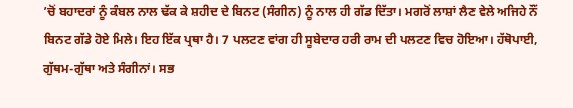’ਚੋਂ ਬਹਾਦਰਾਂ ਨੂੰ ਕੰਬਲ ਨਾਲ ਢੱਕ ਕੇ ਸ਼ਹੀਦ ਦੇ ਬਿਨਟ (ਸੰਗੀਨ) ਨੂੰ ਨਾਲ ਹੀ ਗੱਡ ਦਿੱਤਾ। ਮਗਰੋਂ ਲਾਸ਼ਾਂ ਲੈਣ ਵੇਲੇ ਅਜਿਹੇ ਨੌਂ ਬਿਨਟ ਗੱਡੇ ਹੋਏ ਮਿਲੇ। ਇਹ ਇੱਕ ਪ੍ਰਥਾ ਹੈ। 7 ਪਲਟਣ ਵਾਂਗ ਹੀ ਸੂਬੇਦਾਰ ਹਰੀ ਰਾਮ ਦੀ ਪਲਟਣ ਵਿਚ ਹੋਇਆ। ਹੱਥੋਪਾਈ, ਗੁੱਥਮ-ਗੁੱਥਾ ਅਤੇ ਸੰਗੀਨਾਂ। ਸਭ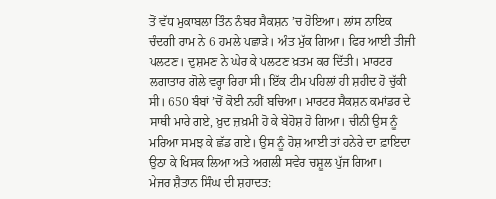ਤੋਂ ਵੱਧ ਮੁਕਾਬਲਾ ਤਿੰਨ ਨੰਬਰ ਸੈਕਸ਼ਨ ’ਚ ਹੋਇਆ। ਲਾਂਸ ਨਾਇਕ ਚੰਦਗੀ ਰਾਮ ਨੇ 6 ਹਮਲੇ ਪਛਾੜੇ। ਅੰਤ ਮੁੱਕ ਗਿਆ। ਫਿਰ ਆਈ ਤੀਜੀ ਪਲਟਣ। ਦੁਸ਼ਮਣ ਨੇ ਘੇਰ ਕੇ ਪਲਟਣ ਖ਼ਤਮ ਕਰ ਦਿੱਤੀ। ਮਾਰਟਰ ਲਗਾਤਾਰ ਗੋਲੇ ਵਰ੍ਹਾ ਰਿਹਾ ਸੀ। ਇੱਕ ਟੀਮ ਪਹਿਲਾਂ ਹੀ ਸ਼ਹੀਦ ਹੋ ਚੁੱਕੀ ਸੀ। 650 ਬੰਬਾਂ ’ਚੋਂ ਕੋਈ ਨਹੀਂ ਬਚਿਆ। ਮਾਰਟਰ ਸੈਕਸ਼ਨ ਕਮਾਂਡਰ ਦੇ ਸਾਥੀ ਮਾਰੇ ਗਏ, ਖ਼ੁਦ ਜ਼ਖ਼ਮੀ ਹੋ ਕੇ ਬੇਹੋਸ਼ ਹੋ ਗਿਆ। ਚੀਨੀ ਉਸ ਨੂੰ ਮਰਿਆ ਸਮਝ ਕੇ ਛੱਡ ਗਏ। ਉਸ ਨੂੰ ਹੋਸ਼ ਆਈ ਤਾਂ ਹਨੇਰੇ ਦਾ ਫ਼ਾਇਦਾ ਉਠਾ ਕੇ ਖਿਸਕ ਲਿਆ ਅਤੇ ਅਗਲੀ ਸਵੇਰ ਚਸ਼ੂਲ ਪੁੱਜ ਗਿਆ।
ਮੇਜਰ ਸ਼ੈਤਾਨ ਸਿੰਘ ਦੀ ਸ਼ਹਾਦਤ: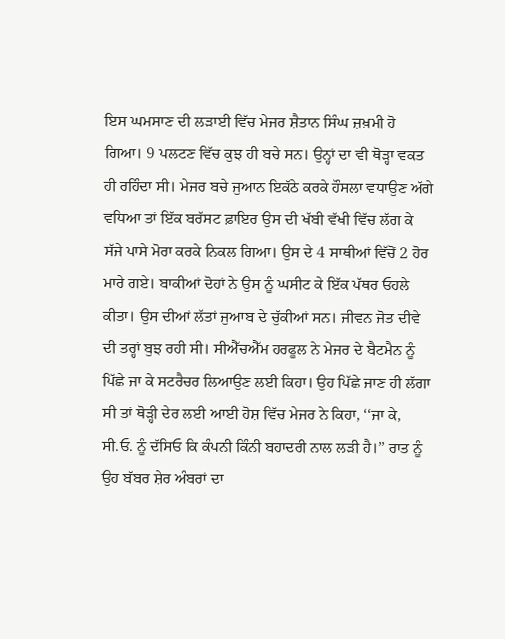ਇਸ ਘਮਸਾਣ ਦੀ ਲੜਾਈ ਵਿੱਚ ਮੇਜਰ ਸ਼ੈਤਾਨ ਸਿੰਘ ਜ਼ਖ਼ਮੀ ਹੋ ਗਿਆ। 9 ਪਲਟਣ ਵਿੱਚ ਕੁਝ ਹੀ ਬਚੇ ਸਨ। ਉਨ੍ਹਾਂ ਦਾ ਵੀ ਥੋੜ੍ਹਾ ਵਕਤ ਹੀ ਰਹਿੰਦਾ ਸੀ। ਮੇਜਰ ਬਚੇ ਜੁਆਨ ਇਕੱਠੇ ਕਰਕੇ ਹੌਸਲਾ ਵਧਾਉਣ ਅੱਗੇ ਵਧਿਆ ਤਾਂ ਇੱਕ ਬਰੱਸਟ ਫ਼ਾਇਰ ਉਸ ਦੀ ਖੱਬੀ ਵੱਖੀ ਵਿੱਚ ਲੱਗ ਕੇ ਸੱਜੇ ਪਾਸੇ ਮੋਰਾ ਕਰਕੇ ਨਿਕਲ ਗਿਆ। ਉਸ ਦੇ 4 ਸਾਥੀਆਂ ਵਿੱਚੋਂ 2 ਹੋਰ ਮਾਰੇ ਗਏ। ਬਾਕੀਆਂ ਦੋਹਾਂ ਨੇ ਉਸ ਨੂੰ ਘਸੀਟ ਕੇ ਇੱਕ ਪੱਥਰ ਓਹਲੇ ਕੀਤਾ। ਉਸ ਦੀਆਂ ਲੱਤਾਂ ਜੁਆਬ ਦੇ ਚੁੱਕੀਆਂ ਸਨ। ਜੀਵਨ ਜੋਤ ਦੀਵੇ ਦੀ ਤਰ੍ਹਾਂ ਬੁਝ ਰਹੀ ਸੀ। ਸੀਐੱਚਐੱਮ ਹਰਫੂਲ ਨੇ ਮੇਜਰ ਦੇ ਬੈਟਮੈਨ ਨੂੰ ਪਿੱਛੇ ਜਾ ਕੇ ਸਟਰੈਚਰ ਲਿਆਉਣ ਲਈ ਕਿਹਾ। ਉਹ ਪਿੱਛੇ ਜਾਣ ਹੀ ਲੱਗਾ ਸੀ ਤਾਂ ਥੋੜ੍ਹੀ ਦੇਰ ਲਈ ਆਈ ਹੋਸ਼ ਵਿੱਚ ਮੇਜਰ ਨੇ ਕਿਹਾ, ‘‘ਜਾ ਕੇ, ਸੀ.ਓ. ਨੂੰ ਦੱਸਿਓ ਕਿ ਕੰਪਨੀ ਕਿੰਨੀ ਬਹਾਦਰੀ ਨਾਲ ਲੜੀ ਹੈ।’’ ਰਾਤ ਨੂੰ ਉਹ ਬੱਬਰ ਸ਼ੇਰ ਅੰਬਰਾਂ ਦਾ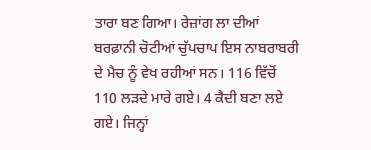ਤਾਰਾ ਬਣ ਗਿਆ। ਰੇਜ਼ਾਂਗ ਲਾ ਦੀਆਂ ਬਰਫ਼ਾਨੀ ਚੋਟੀਆਂ ਚੁੱਪਚਾਪ ਇਸ ਨਾਬਰਾਬਰੀ ਦੇ ਮੈਚ ਨੂੰ ਵੇਖ ਰਹੀਆਂ ਸਨ। 116 ਵਿੱਚੋਂ 110 ਲੜਦੇ ਮਾਰੇ ਗਏ। 4 ਕੈਦੀ ਬਣਾ ਲਏ ਗਏ। ਜਿਨ੍ਹਾਂ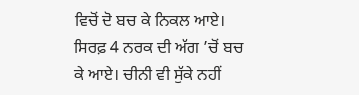ਵਿਚੋਂ ਦੋ ਬਚ ਕੇ ਨਿਕਲ ਆਏ। ਸਿਰਫ਼ 4 ਨਰਕ ਦੀ ਅੱਗ ’ਚੋਂ ਬਚ ਕੇ ਆਏ। ਚੀਨੀ ਵੀ ਸੁੱਕੇ ਨਹੀਂ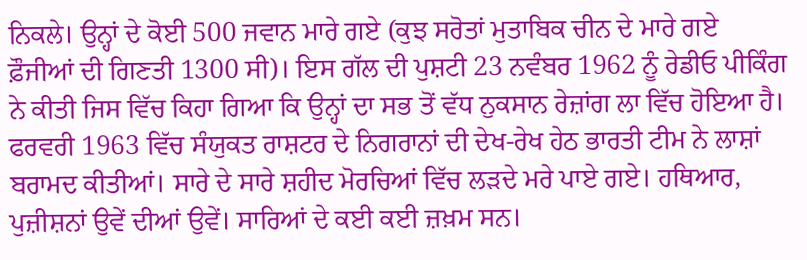ਨਿਕਲੇ। ਉਨ੍ਹਾਂ ਦੇ ਕੋਈ 500 ਜਵਾਨ ਮਾਰੇ ਗਏ (ਕੁਝ ਸਰੋਤਾਂ ਮੁਤਾਬਿਕ ਚੀਨ ਦੇ ਮਾਰੇ ਗਏ ਫ਼ੌਜੀਆਂ ਦੀ ਗਿਣਤੀ 1300 ਸੀ)। ਇਸ ਗੱਲ ਦੀ ਪੁਸ਼ਟੀ 23 ਨਵੰਬਰ 1962 ਨੂੰ ਰੇਡੀਓ ਪੀਕਿੰਗ ਨੇ ਕੀਤੀ ਜਿਸ ਵਿੱਚ ਕਿਹਾ ਗਿਆ ਕਿ ਉਨ੍ਹਾਂ ਦਾ ਸਭ ਤੋਂ ਵੱਧ ਨੁਕਸਾਨ ਰੇਜ਼ਾਂਗ ਲਾ ਵਿੱਚ ਹੋਇਆ ਹੈ।
ਫਰਵਰੀ 1963 ਵਿੱਚ ਸੰਯੁਕਤ ਰਾਸ਼ਟਰ ਦੇ ਨਿਗਰਾਨਾਂ ਦੀ ਦੇਖ-ਰੇਖ ਹੇਠ ਭਾਰਤੀ ਟੀਮ ਨੇ ਲਾਸ਼ਾਂ ਬਰਾਮਦ ਕੀਤੀਆਂ। ਸਾਰੇ ਦੇ ਸਾਰੇ ਸ਼ਹੀਦ ਮੋਰਚਿਆਂ ਵਿੱਚ ਲੜਦੇ ਮਰੇ ਪਾਏ ਗਏ। ਹਥਿਆਰ, ਪੁਜ਼ੀਸ਼ਨਾਂ ਉਵੇਂ ਦੀਆਂ ਉਵੇਂ। ਸਾਰਿਆਂ ਦੇ ਕਈ ਕਈ ਜ਼ਖ਼ਮ ਸਨ।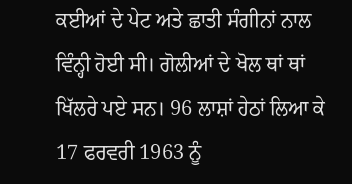ਕਈਆਂ ਦੇ ਪੇਟ ਅਤੇ ਛਾਤੀ ਸੰਗੀਨਾਂ ਨਾਲ ਵਿੰਨ੍ਹੀ ਹੋਈ ਸੀ। ਗੋਲੀਆਂ ਦੇ ਖੋਲ ਥਾਂ ਥਾਂ ਖਿੱਲਰੇ ਪਏ ਸਨ। 96 ਲਾਸ਼ਾਂ ਹੇਠਾਂ ਲਿਆ ਕੇ 17 ਫਰਵਰੀ 1963 ਨੂੰ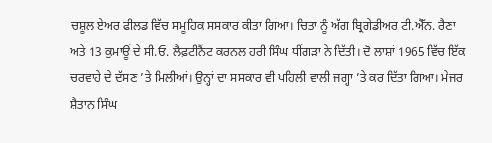ਚਸ਼ੂਲ ਏਅਰ ਫੀਲਡ ਵਿੱਚ ਸਮੂਹਿਕ ਸਸਕਾਰ ਕੀਤਾ ਗਿਆ। ਚਿਤਾ ਨੂੰ ਅੱਗ ਬ੍ਰਿਗੇਡੀਅਰ ਟੀ.ਐੱਨ. ਰੈਣਾ ਅਤੇ 13 ਕੁਮਾਊਂ ਦੇ ਸੀ.ਓ. ਲੈਫ਼ਟੀਨੈਂਟ ਕਰਨਲ ਹਰੀ ਸਿੰਘ ਧੀਂਗੜਾ ਨੇ ਦਿੱਤੀ। ਦੋ ਲਾਸ਼ਾਂ 1965 ਵਿੱਚ ਇੱਕ ਚਰਵਾਹੇ ਦੇ ਦੱਸਣ ’ਤੇ ਮਿਲੀਆਂ। ਉਨ੍ਹਾਂ ਦਾ ਸਸਕਾਰ ਵੀ ਪਹਿਲੀ ਵਾਲੀ ਜਗ੍ਹਾ ’ਤੇ ਕਰ ਦਿੱਤਾ ਗਿਆ। ਮੇਜਰ ਸ਼ੈਤਾਨ ਸਿੰਘ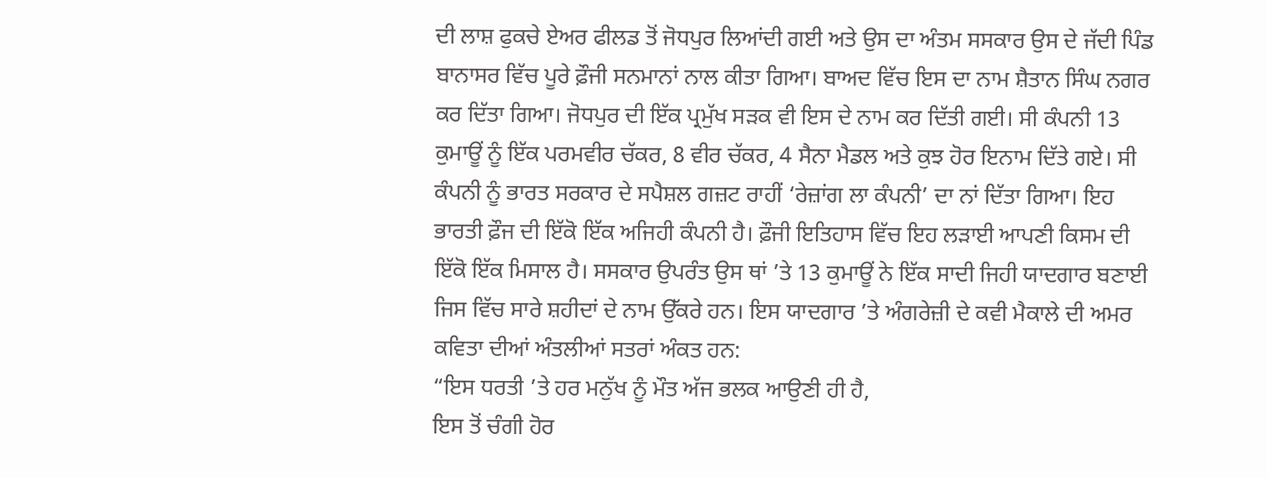ਦੀ ਲਾਸ਼ ਫੁਕਚੇ ਏਅਰ ਫੀਲਡ ਤੋਂ ਜੋਧਪੁਰ ਲਿਆਂਦੀ ਗਈ ਅਤੇ ਉਸ ਦਾ ਅੰਤਮ ਸਸਕਾਰ ਉਸ ਦੇ ਜੱਦੀ ਪਿੰਡ ਬਾਨਾਸਰ ਵਿੱਚ ਪੂਰੇ ਫ਼ੌਜੀ ਸਨਮਾਨਾਂ ਨਾਲ ਕੀਤਾ ਗਿਆ। ਬਾਅਦ ਵਿੱਚ ਇਸ ਦਾ ਨਾਮ ਸ਼ੈਤਾਨ ਸਿੰਘ ਨਗਰ ਕਰ ਦਿੱਤਾ ਗਿਆ। ਜੋਧਪੁਰ ਦੀ ਇੱਕ ਪ੍ਰਮੁੱਖ ਸੜਕ ਵੀ ਇਸ ਦੇ ਨਾਮ ਕਰ ਦਿੱਤੀ ਗਈ। ਸੀ ਕੰਪਨੀ 13 ਕੁਮਾਊਂ ਨੂੰ ਇੱਕ ਪਰਮਵੀਰ ਚੱਕਰ, 8 ਵੀਰ ਚੱਕਰ, 4 ਸੈਨਾ ਮੈਡਲ ਅਤੇ ਕੁਝ ਹੋਰ ਇਨਾਮ ਦਿੱਤੇ ਗਏ। ਸੀ ਕੰਪਨੀ ਨੂੰ ਭਾਰਤ ਸਰਕਾਰ ਦੇ ਸਪੈਸ਼ਲ ਗਜ਼ਟ ਰਾਹੀਂ ‘ਰੇਜ਼ਾਂਗ ਲਾ ਕੰਪਨੀ’ ਦਾ ਨਾਂ ਦਿੱਤਾ ਗਿਆ। ਇਹ ਭਾਰਤੀ ਫ਼ੌਜ ਦੀ ਇੱਕੋ ਇੱਕ ਅਜਿਹੀ ਕੰਪਨੀ ਹੈ। ਫ਼ੌਜੀ ਇਤਿਹਾਸ ਵਿੱਚ ਇਹ ਲੜਾਈ ਆਪਣੀ ਕਿਸਮ ਦੀ ਇੱਕੋ ਇੱਕ ਮਿਸਾਲ ਹੈ। ਸਸਕਾਰ ਉਪਰੰਤ ਉਸ ਥਾਂ ’ਤੇ 13 ਕੁਮਾਊਂ ਨੇ ਇੱਕ ਸਾਦੀ ਜਿਹੀ ਯਾਦਗਾਰ ਬਣਾਈ ਜਿਸ ਵਿੱਚ ਸਾਰੇ ਸ਼ਹੀਦਾਂ ਦੇ ਨਾਮ ਉੱਕਰੇ ਹਨ। ਇਸ ਯਾਦਗਾਰ ’ਤੇ ਅੰਗਰੇਜ਼ੀ ਦੇ ਕਵੀ ਮੈਕਾਲੇ ਦੀ ਅਮਰ ਕਵਿਤਾ ਦੀਆਂ ਅੰਤਲੀਆਂ ਸਤਰਾਂ ਅੰਕਤ ਹਨ:
“ਇਸ ਧਰਤੀ ’ਤੇ ਹਰ ਮਨੁੱਖ ਨੂੰ ਮੌਤ ਅੱਜ ਭਲਕ ਆਉਣੀ ਹੀ ਹੈ,
ਇਸ ਤੋਂ ਚੰਗੀ ਹੋਰ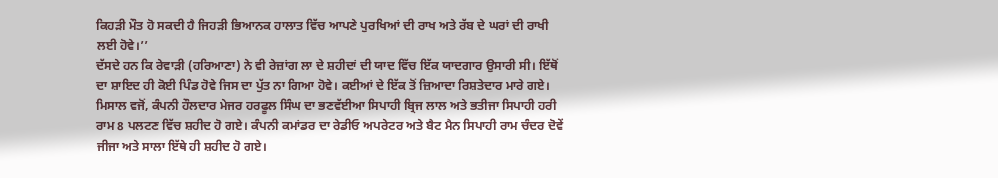ਕਿਹੜੀ ਮੌਤ ਹੋ ਸਕਦੀ ਹੈ ਜਿਹੜੀ ਭਿਆਨਕ ਹਾਲਾਤ ਵਿੱਚ ਆਪਣੇ ਪੁਰਖਿਆਂ ਦੀ ਰਾਖ ਅਤੇ ਰੱਬ ਦੇ ਘਰਾਂ ਦੀ ਰਾਖੀ ਲਈ ਹੋਵੇ।’’
ਦੱਸਦੇ ਹਨ ਕਿ ਰੇਵਾੜੀ (ਹਰਿਆਣਾ) ਨੇ ਵੀ ਰੇਜ਼ਾਂਗ ਲਾ ਦੇ ਸ਼ਹੀਦਾਂ ਦੀ ਯਾਦ ਵਿੱਚ ਇੱਕ ਯਾਦਗਾਰ ਉਸਾਰੀ ਸੀ। ਇੱਥੋਂ ਦਾ ਸ਼ਾਇਦ ਹੀ ਕੋਈ ਪਿੰਡ ਹੋਵੇ ਜਿਸ ਦਾ ਪੁੱਤ ਨਾ ਗਿਆ ਹੋਵੇ। ਕਈਆਂ ਦੇ ਇੱਕ ਤੋਂ ਜ਼ਿਆਦਾ ਰਿਸ਼ਤੇਦਾਰ ਮਾਰੇ ਗਏ। ਮਿਸਾਲ ਵਜੋਂ, ਕੰਪਨੀ ਹੌਲਦਾਰ ਮੇਜਰ ਹਰਫੂਲ ਸਿੰਘ ਦਾ ਭਣਵੱਈਆ ਸਿਪਾਹੀ ਬ੍ਰਿਜ ਲਾਲ ਅਤੇ ਭਤੀਜਾ ਸਿਪਾਹੀ ਹਰੀ ਰਾਮ 8 ਪਲਟਣ ਵਿੱਚ ਸ਼ਹੀਦ ਹੋ ਗਏ। ਕੰਪਨੀ ਕਮਾਂਡਰ ਦਾ ਰੇਡੀਓ ਅਪਰੇਟਰ ਅਤੇ ਬੈਟ ਮੈਨ ਸਿਪਾਹੀ ਰਾਮ ਚੰਦਰ ਦੋਵੇਂ ਜੀਜਾ ਅਤੇ ਸਾਲਾ ਇੱਥੇ ਹੀ ਸ਼ਹੀਦ ਹੋ ਗਏ।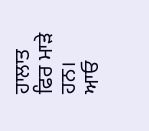ਹਾਲਾਤ ਫਿਰ ਮਾੜੇ ਹਨ। ਆਓ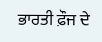ਭਾਰਤੀ ਫ਼ੌਜ ਦੇ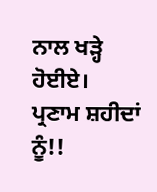ਨਾਲ ਖੜ੍ਹੇ ਹੋਈਏ।
ਪ੍ਰਣਾਮ ਸ਼ਹੀਦਾਂ ਨੂੰ!!